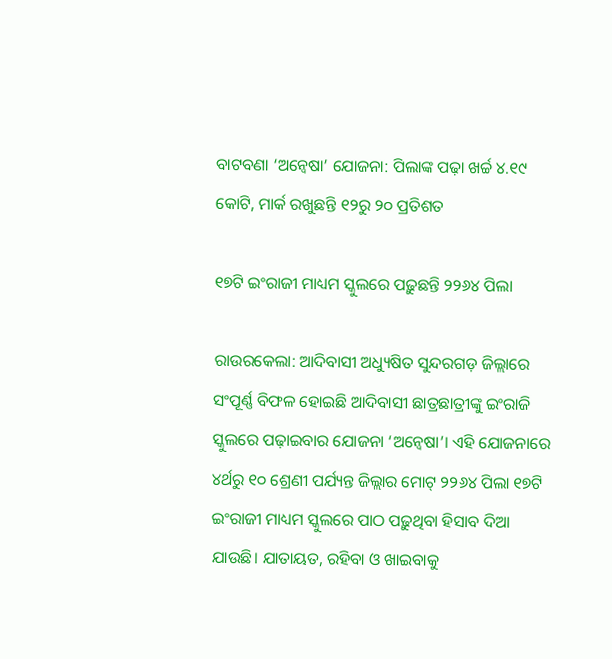ବାଟବଣା ‘ଅନ୍ବେଷା’ ଯୋଜନା: ପିଲାଙ୍କ ପଢ଼ା ଖର୍ଚ୍ଚ ୪.୧୯ କୋଟି, ମାର୍କ ରଖୁଛନ୍ତି ୧୨ରୁ ୨୦ ପ୍ରତିଶତ

୧୭ଟି ଇଂରାଜୀ ମାଧ୍ୟମ ସ୍କୁଲରେ ପଢ଼ୁଛନ୍ତି ୨୨୬୪ ପିଲା

ରାଉରକେଲା: ଆଦିବାସୀ ଅଧ୍ୟୁଷିତ ସୁନ୍ଦରଗଡ଼ ଜିଲ୍ଲାରେ ସଂପୂର୍ଣ୍ଣ ବିଫଳ ହୋଇଛି ଆଦିବାସୀ ଛାତ୍ରଛାତ୍ରୀଙ୍କୁ ଇଂରାଜି ସ୍କୁଲରେ ପଢ଼ାଇବାର ଯୋଜନା ‘ଅନ୍ବେଷା’। ଏହି ଯୋଜନାରେ ୪ର୍ଥରୁ ୧୦ ଶ୍ରେଣୀ ପର୍ଯ୍ୟନ୍ତ ଜିଲ୍ଲାର ମୋଟ୍‌ ୨୨୬୪ ପିଲା ୧୭ଟି ଇଂରାଜୀ ମାଧ୍ୟମ ସ୍କୁଲରେ ପାଠ ପଢ଼ୁଥିବା ହିସାବ ଦିଆ ଯାଉଛି। ଯାତାୟତ, ରହିବା ଓ ଖାଇବାକୁ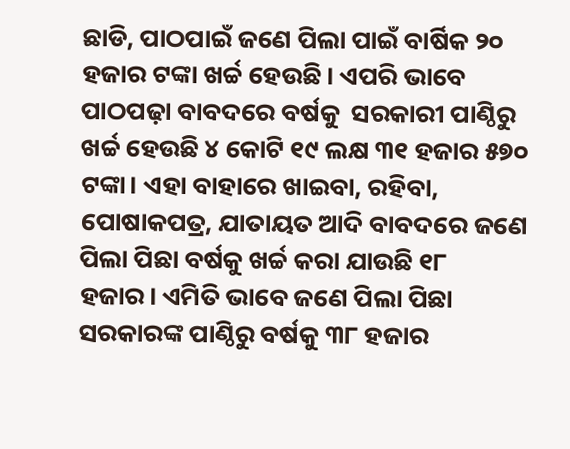ଛାଡି, ପାଠପାଇଁ ଜଣେ ପିଲା ପାଇଁ ବାର୍ଷିକ ୨୦ ହଜାର ଟଙ୍କା ଖର୍ଚ୍ଚ ହେଉଛି। ଏପରି ଭାବେ ପାଠପଢ଼ା ବାବଦରେ ବର୍ଷକୁ  ସରକାରୀ ପାଣ୍ଠିରୁ ଖର୍ଚ୍ଚ ହେଉଛି ୪ କୋଟି ୧୯ ଲକ୍ଷ ୩୧ ହଜାର ୫୭୦ ଟଙ୍କା। ଏହା ବାହାରେ ଖାଇବା, ରହିବା, ପୋଷାକପତ୍ର, ଯାତାୟତ ଆଦି ବାବଦରେ ଜଣେ ପିଲା ପିଛା ବର୍ଷକୁ ଖର୍ଚ୍ଚ କରା ଯାଉଛି ୧୮ ହଜାର। ଏମିତି ଭାବେ ଜଣେ ପିଲା ପିଛା ସରକାରଙ୍କ ପାଣ୍ଠିରୁ ବର୍ଷକୁ ୩୮ ହଜାର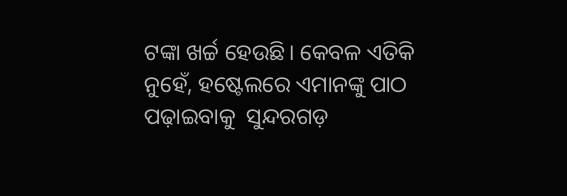ଟଙ୍କା ଖର୍ଚ୍ଚ ହେଉଛି। କେବଳ ଏତିକି ନୁହେଁ, ହଷ୍ଟେଲରେ ଏମାନଙ୍କୁ ପାଠ ପଢ଼ାଇବାକୁ  ସୁନ୍ଦରଗଡ଼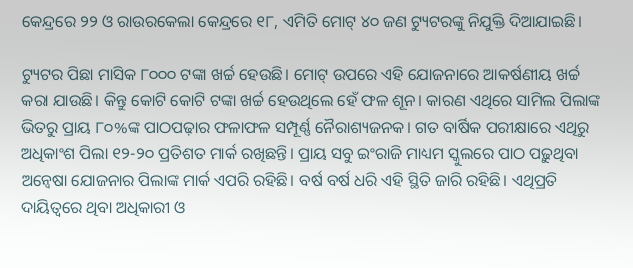କେନ୍ଦ୍ରରେ ୨୨ ଓ ରାଉରକେଲା କେନ୍ଦ୍ରରେ ୧୮, ଏମିତି ମୋଟ୍‌ ୪୦ ଜଣ ଟ୍ୟୁଟରଙ୍କୁ ନିଯୁକ୍ତି ଦିଆଯାଇଛି।

ଟ୍ୟୁଟର ପିଛା ମାସିକ ୮୦୦୦ ଟଙ୍କା ଖର୍ଚ୍ଚ ହେଉଛି। ମୋଟ୍‌ ଉପରେ ଏହି ଯୋଜନାରେ ଆକର୍ଷଣୀୟ ଖର୍ଚ୍ଚ କରା ଯାଉଛି। କିନ୍ତୁ କୋଟି କୋଟି ଟଙ୍କା ଖର୍ଚ୍ଚ ହେଉଥିଲେ ହେଁ ଫଳ ଶୂନ। କାରଣ ଏଥିରେ ସାମିଲ ପିଲାଙ୍କ ଭିତରୁ ପ୍ରାୟ ୮୦%ଙ୍କ ପାଠପଢ଼ାର ଫଳାଫଳ ସମ୍ପୂର୍ଣ୍ଣ ନୈରାଶ୍ୟଜନକ। ଗତ ବାର୍ଷିକ ପରୀକ୍ଷାରେ ଏଥିରୁ ଅଧିକାଂଶ ପିଲା ୧୨-୨୦ ପ୍ରତିଶତ ମାର୍କ ରଖିଛନ୍ତି। ପ୍ରାୟ ସବୁ ଇଂରାଜି ମାଧ୍ୟମ ସ୍କୁଲରେ ପାଠ ପଢ଼ୁଥିବା ଅନ୍ବେଷା ଯୋଜନାର ପିଲାଙ୍କ ମାର୍କ ଏପରି ରହିଛି। ବର୍ଷ ବର୍ଷ ଧରି ଏହି ସ୍ଥିତି ଜାରି ରହିଛି। ଏଥିପ୍ରତି ଦାୟିତ୍ବରେ ଥିବା ଅଧିକାରୀ ଓ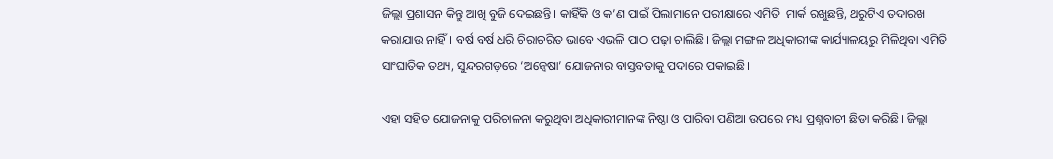ଜିଲ୍ଲା ପ୍ରଶାସନ କିନ୍ତୁ ଆଖି ବୁଜି ଦେଇଛନ୍ତି। କାହିଁକି ଓ କ’ଣ ପାଇଁ ପିଲାମାନେ ପରୀକ୍ଷାରେ ଏମିତି  ମାର୍କ ରଖୁଛନ୍ତି, ଥରୁଟିଏ ତଦାରଖ କରାଯାଉ ନାହିଁ। ବର୍ଷ ବର୍ଷ ଧରି ଚିରାଚରିତ ଭାବେ ଏଭଳି ପାଠ ପଢ଼ା ଚାଲିଛି। ଜିଲ୍ଲା ମଙ୍ଗଳ ଅଧିକାରୀଙ୍କ କାର୍ଯ୍ୟାଳୟରୁ ମିଳିଥିବା ଏମିତି ସାଂଘାତିକ ତଥ୍ୟ, ସୁନ୍ଦରଗଡ଼ରେ ‘ଅନ୍ବେଷା’ ଯୋଜନାର ବାସ୍ତବତାକୁ ପଦାରେ ପକାଇଛି।

ଏହା ସହିତ ଯୋଜନାକୁ ପରିଚାଳନା କରୁଥିବା ଅଧିକାରୀମାନଙ୍କ ନିଷ୍ଠା ଓ ପାରିବା ପଣିଆ ଉପରେ ମଧ୍ୟ ପ୍ରଶ୍ନବାଚୀ ଛିଡା କରିଛି। ଜିଲ୍ଲା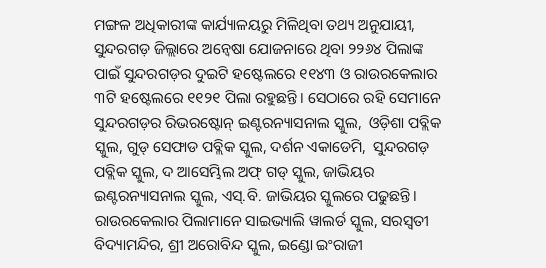ମଙ୍ଗଳ ଅଧିକାରୀଙ୍କ କାର୍ଯ୍ୟାଳୟରୁ ମିଳିଥିବା ତଥ୍ୟ ଅନୁଯାୟୀ,  ସୁନ୍ଦରଗଡ଼ ଜିଲ୍ଲାରେ ଅନ୍ବେଷା ଯୋଜନାରେ ଥିବା ୨୨୬୪ ପିଲାଙ୍କ ପାଇଁ ସୁନ୍ଦରଗଡ଼ର ଦୁଇଟି ହଷ୍ଟେଲରେ ୧୧୪୩ ଓ ରାଉରକେଲାର ୩ଟି ହଷ୍ଟେଲରେ ୧୧୨୧ ପିଲା ରହୁଛନ୍ତି। ସେଠାରେ ରହି ସେମାନେ ସୁନ୍ଦରଗଡ଼ର ରିଭରଷ୍ଟୋନ୍‌ ଇଣ୍ଟରନ୍ୟାସନାଲ ସ୍କୁଲ,  ଓଡ଼ିଶା ପବ୍ଲିକ ସ୍କୁଲ, ଗୁଡ୍‌ ସେଫାଡ ପବ୍ଲିକ ସ୍କୁଲ, ଦର୍ଶନ ଏକାଡେମି,  ସୁନ୍ଦରଗଡ଼ ପବ୍ଲିକ ସ୍କୁଲ, ଦ ଆସେମ୍ଭିଲ ଅଫ୍‌ ଗଡ୍‌ ସ୍କୁଲ, ଜାଭିୟର ଇଣ୍ଟରନ୍ୟାସନାଲ ସ୍କୁଲ, ଏସ୍‌.ବି. ଜାଭିୟର ସ୍କୁଲରେ ପଢୁଛନ୍ତି। ରାଉରକେଲାର ପିଲାମାନେ ସାଇଭ୍ୟାଲି ୱାଲର୍ଡ ସ୍କୁଲ, ସରସ୍ବତୀ ବିଦ୍ୟାମନ୍ଦିର, ଶ୍ରୀ ଅରୋବିନ୍ଦ ସ୍କୁଲ, ଇଣ୍ଡୋ ଇଂରାଜୀ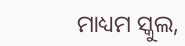ମାଧ୍ୟମ ସ୍କୁଲ,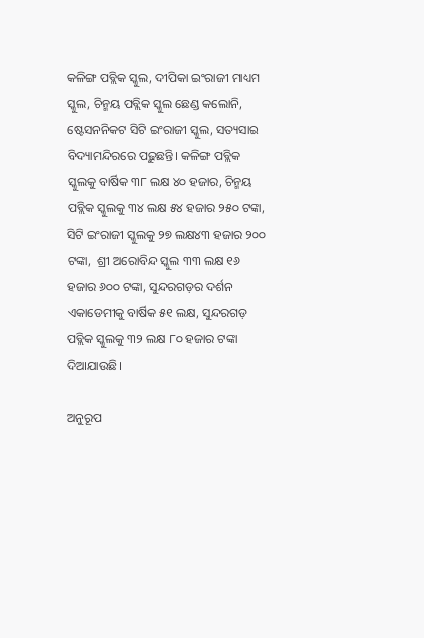କଳିଙ୍ଗ ପବ୍ଲିକ ସ୍କୁଲ, ଦୀପିକା ଇଂରାଜୀ ମାଧ୍ୟମ ସ୍କୁଲ, ଚିନ୍ମୟ ପବ୍ଲିକ ସ୍କୁଲ ଛେଣ୍ଡ କଲୋନି,  ଷ୍ଟେସନନିକଟ ସିଟି ଇଂରାଜୀ ସ୍କୁଲ, ସତ୍ୟସାଇ ବିଦ୍ୟାମନ୍ଦିରରେ ପଢ଼ୁଛନ୍ତି। କଳିଙ୍ଗ ପବ୍ଲିକ ସ୍କୁଲକୁ ବାର୍ଷିକ ୩୮ ଲକ୍ଷ ୪୦ ହଜାର, ଚିନ୍ମୟ ପବ୍ଲିକ ସ୍କୁଲକୁ ୩୪ ଲକ୍ଷ ୫୪ ହଜାର ୨୫୦ ଟଙ୍କା, ସିଟି ଇଂରାଜୀ ସ୍କୁଲକୁ ୨୭ ଲକ୍ଷ୪୩ ହଜାର ୨୦୦ ଟଙ୍କା,  ଶ୍ରୀ ଅରୋବିନ୍ଦ ସ୍କୁଲ ୩୩ ଲକ୍ଷ ୧୬ ହଜାର ୬୦୦ ଟଙ୍କା, ସୁନ୍ଦରଗଡ଼ର ଦର୍ଶନ ଏକାଡେମୀକୁ ବାର୍ଷିକ ୫୧ ଲକ୍ଷ, ସୁନ୍ଦରଗଡ଼ ପବ୍ଲିକ ସ୍କୁଲକୁ ୩୨ ଲକ୍ଷ ୮୦ ହଜାର ଟଙ୍କା ଦିଆଯାଉଛି।

ଅନୁରୂପ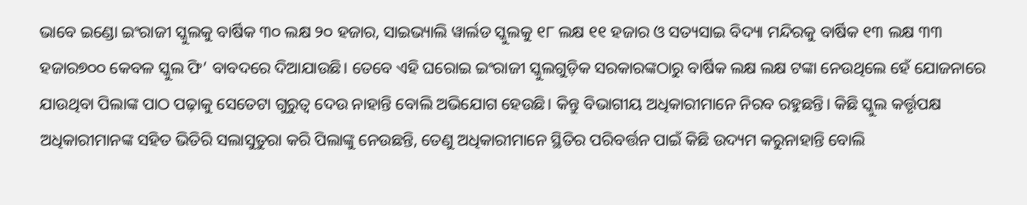ଭାବେ ଇଣ୍ଡୋ ଇଂରାଜୀ ସ୍କୁଲକୁ ବାର୍ଷିକ ୩୦ ଲକ୍ଷ ୨୦ ହଜାର, ସାଇଭ୍ୟାଲି ୱାର୍ଲଡ ସ୍କୁଲକୁ ୧୮ ଲକ୍ଷ ୧୧ ହଜାର ଓ ସତ୍ୟସାଇ ବିଦ୍ୟା ମନ୍ଦିରକୁ ବାର୍ଷିକ ୧୩ ଲକ୍ଷ ୩୩ ହଜାର୭୦୦ କେବଳ ସ୍କୁଲ ଫି’ ବାବଦରେ ଦିଆଯାଉଛି। ତେବେ ଏହି ଘରୋଇ ଇଂରାଜୀ ସ୍କୁଲଗୁଡ଼ିକ ସରକାରଙ୍କଠାରୁ ବାର୍ଷିକ ଲକ୍ଷ ଲକ୍ଷ ଟଙ୍କା ନେଉଥିଲେ ହେଁ ଯୋଜନାରେ ଯାଉଥିବା ପିଲାଙ୍କ ପାଠ ପଢ଼ାକୁ ସେତେଟା ଗୁରୁତ୍ବ ଦେଉ ନାହାନ୍ତି ବୋଲି ଅଭିଯୋଗ ହେଉଛି। କିନ୍ତୁ ବିଭାଗୀୟ ଅଧିକାରୀମାନେ ନିରବ ରହୁଛନ୍ତି। କିଛି ସ୍କୁଲ କର୍ତ୍ତୃପକ୍ଷ ଅଧିକାରୀମାନଙ୍କ ସହିତ ଭିତିରି ସଲାସୁତୁରା କରି ପିଲାଙ୍କୁ ନେଉଛନ୍ତି, ତେଣୁ ଅଧିକାରୀମାନେ ସ୍ଥିତିର ପରିବର୍ତ୍ତନ ପାଇଁ କିଛି ଉଦ୍ୟମ କରୁନାହାନ୍ତି ବୋଲି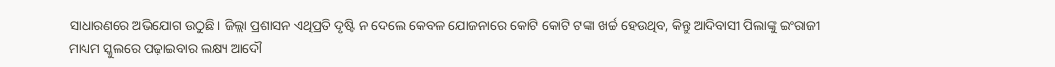ସାଧାରଣରେ ଅଭିଯୋଗ ଉଠୁଛି। ଜିଲ୍ଲା ପ୍ରଶାସନ ଏଥିପ୍ରତି ଦୃଷ୍ଟି ନ ଦେଲେ କେବଳ ଯୋଜନାରେ କୋଟି କୋଟି ଟଙ୍କା ଖର୍ଚ୍ଚ ହେଉଥିବ, କିନ୍ତୁ ଆଦିବାସୀ ପିଲାଙ୍କୁ ଇଂରାଜୀ ମାଧ୍ୟମ ସ୍କୁଲରେ ପଢ଼ାଇବାର ଲକ୍ଷ୍ୟ ଆଦୌ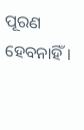ପୂରଣ ହେବନାହିଁ।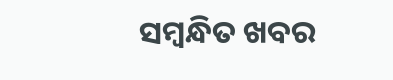ସମ୍ବନ୍ଧିତ ଖବର